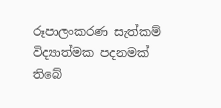රූපාලංකරණ සැත්කම් විද්‍යාත්මක පදනමක්‌ තිබේ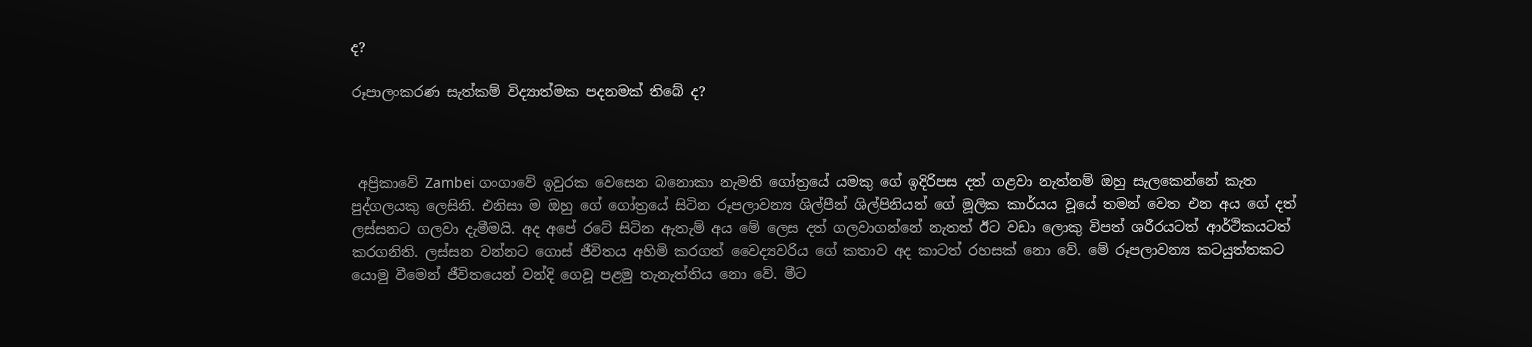ද?

රූපාලංකරණ සැත්කම් විද්‍යාත්මක පදනමක්‌ තිබේ ද?



 අප්‍රිකාවේ Zambei ගංගාවේ ඉවුරක වෙසෙන බනොකා නැමති ගෝත්‍රයේ යමකු ගේ ඉදිරිපස දත් ගළවා නැත්නම් ඔහු සැලකෙන්නේ කැත පුද්ගලයකු ලෙසිනි. එනිසා ම ඔහු ගේ ගෝත්‍රයේ සිටින රූපලාවන්‍ය ශිල්පීන් ශිල්පිනියන් ගේ මූලික කාර්යය වූයේ තමන් වෙත එන අය ගේ දත් ලස්‌සනට ගලවා දැමීමයි. අද අපේ රටේ සිටින ඇතැම් අය මේ ලෙස දත් ගලවාගන්නේ නැතත් ඊට වඩා ලොකු විපත් ශරීරයටත් ආර්ථිකයටත් කරගනිති. ලස්‌සන වන්නට ගොස්‌ ජීවිතය අහිමි කරගත් වෛද්‍යවරිය ගේ කතාව අද කාටත් රහසක්‌ නො වේ. මේ රූපලාවන්‍ය කටයුත්තකට යොමු වීමෙන් ජීවිතයෙන් වන්දි ගෙවූ පළමු තැනැත්තිය නො වේ. මීට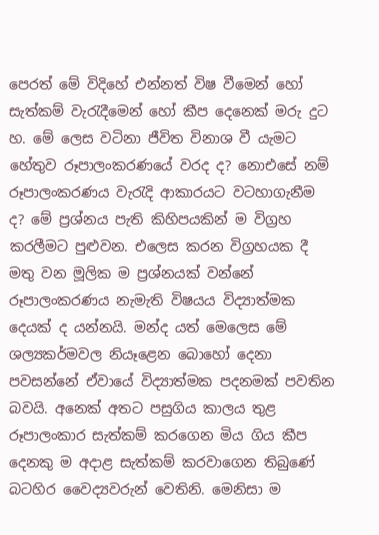පෙරත් මේ විදිහේ එන්නත් විෂ වීමෙන් හෝ සැත්කම් වැරැදීමෙන් හෝ කීප දෙනෙක්‌ මරු දුට හ. මේ ලෙස වටිනා ජීවිත විනාශ වී යැමට හේතුව රූපාලංකරණයේ වරද ද? නොඑසේ නම් රූපාලංකරණය වැරැදි ආකාරයට වටහාගැනීම ද? මේ ප්‍රශ්නය පැති කිහිපයකින් ම විග්‍රහ කරලීමට පුළුවන. එලෙස කරන විග්‍රහයක දී මතු වන මූලික ම ප්‍රශ්නයක්‌ වන්නේ රූපාලංකරණය නැමැති විෂයය විද්‍යාත්මක දෙයක්‌ ද යන්නයි. මන්ද යත් මෙලෙස මේ ශල්‍යකර්මවල නියෑළෙන බොහෝ දෙනා පවසන්නේ ඒවායේ විද්‍යාත්මක පදනමක්‌ පවතින බවයි. අනෙක්‌ අතට පසුගිය කාලය තුළ රූපාලංකාර සැත්කම් කරගෙන මිය ගිය කීප දෙනකු ම අදාළ සැත්කම් කරවාගෙන තිබුණේ බටහිර වෛද්‍යවරුන් වෙතිනි. මෙනිසා ම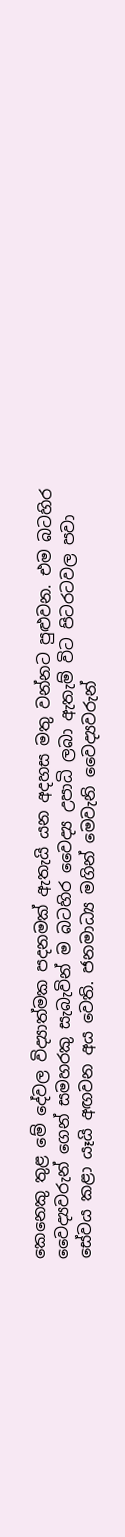කෙනෙකු තුළ මේ දේවල විද්‍යාත්මක පදනමක්‌ ඇතැයි යන අදහස මතු වන්නට පුළුවන. එම බටහිර වෛද්‍යවරුන් ගෙන් සමහරකු සැබැවින් ම බටහිර වෛද්‍ය උපාධි ලබා ඇතැම් විට පිටරටවල පවා සේවය කළා යෑයි අඟවන අය වෙති. ජනමාධ්‍ය මගින් මෙවැනි වෛද්‍යවරුන්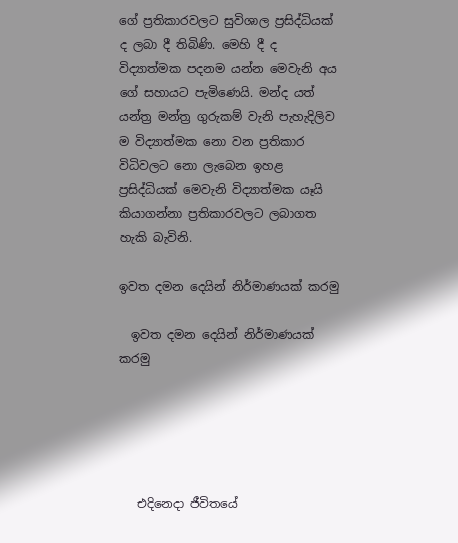ගේ ප්‍රතිකාරවලට සුවිශාල ප්‍රසිද්ධියක්‌ ද ලබා දී තිබිණි. මෙහි දී ද විද්‍යාත්මක පදනම යන්න මෙවැනි අය ගේ සහායට පැමිණෙයි. මන්ද යත් යන්ත්‍ර මන්ත්‍ර ගුරුකම් වැනි පැහැදිලිව ම විද්‍යාත්මක නො වන ප්‍රතිකාර විධිවලට නො ලැබෙන ඉහළ ප්‍රසිද්ධියක්‌ මෙවැනි විද්‍යාත්මක යෑයි කියාගන්නා ප්‍රතිකාරවලට ලබාගත හැකි බැවිනි.

ඉවත දමන දෙයින් නිර්මාණයක්‌ කරමු

  ඉවත දමන දෙයින් නිර්මාණයක්‌ කරමු





   එදිනෙදා ජීවිතයේ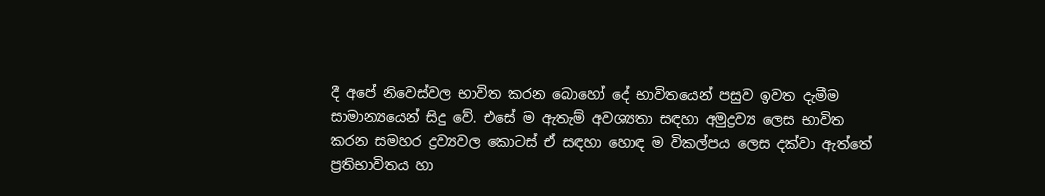දී අපේ නිවෙස්‌වල භාවිත කරන බොහෝ දේ භාවිතයෙන් පසුව ඉවත දැමීම සාමාන්‍යයෙන් සිදු වේ. එසේ ම ඇතැම් අවශ්‍යතා සඳහා අමුද්‍රව්‍ය ලෙස භාවිත කරන සමහර ද්‍රව්‍යවල කොටස්‌ ඒ සඳහා හොඳ ම විකල්පය ලෙස දක්‌වා ඇත්තේ ප්‍රතිභාවිතය හා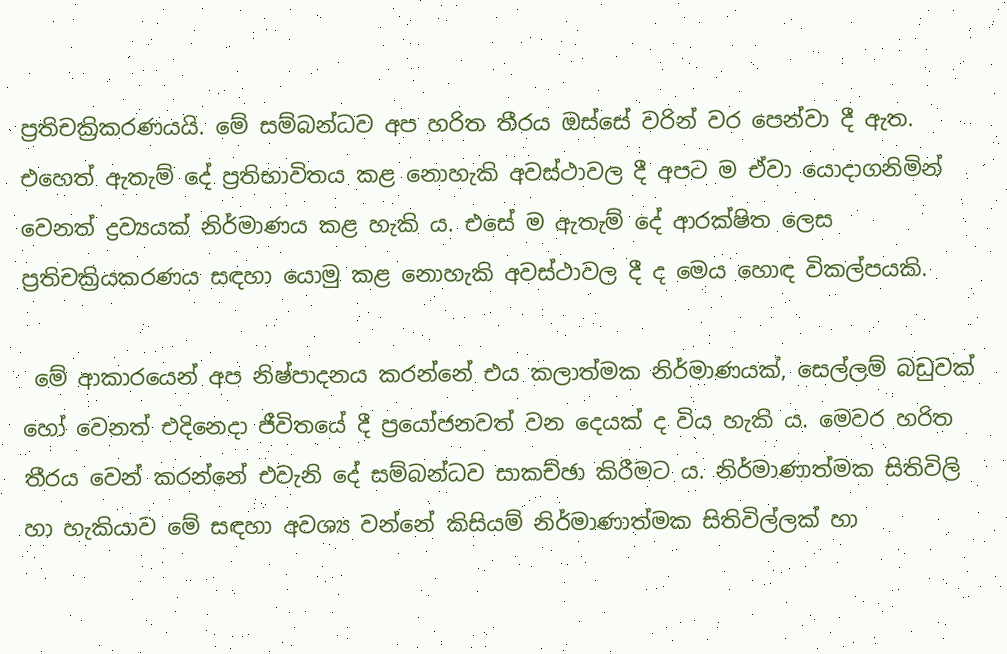ප්‍රතිචක්‍රිකරණයයි. මේ සම්බන්ධව අප හරිත තීරය ඔස්‌සේ වරින් වර පෙන්වා දී ඇත. එහෙත් ඇතැම් දේ ප්‍රතිභාවිතය කළ නොහැකි අවස්‌ථාවල දී අපට ම ඒවා යොදාගනිමින් වෙනත් ද්‍රව්‍යයක්‌ නිර්මාණය කළ හැකි ය. එසේ ම ඇතැම් දේ ආරක්‌ෂිත ලෙස ප්‍රතිචක්‍රියකරණය සඳහා යොමු කළ නොහැකි අවස්‌ථාවල දී ද මෙය හොඳ විකල්පයකි.

 මේ ආකාරයෙන් අප නිෂ්පාදනය කරන්නේ එය කලාත්මක නිර්මාණයක්‌, සෙල්ලම් බඩුවක්‌ හෝ වෙනත් එදිනෙදා ජීවිතයේ දී ප්‍රයෝජනවත් වන දෙයක්‌ ද විය හැකි ය. මෙවර හරිත තීරය වෙන් කරන්නේ එවැනි දේ සම්බන්ධව සාකච්ඡා කිරීමට ය. නිර්මාණාත්මක සිතිවිලි හා හැකියාව මේ සඳහා අවශ්‍ය වන්නේ කිසියම් නිර්මාණාත්මක සිතිවිල්ලක්‌ හා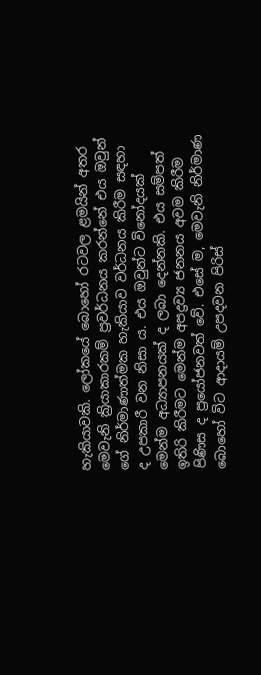හැකියාවකි. ලෝකයේ බොහෝ රටවල ළමයින් අතර මෙවැනි ක්‍රියාකාරකම් ප්‍රවර්ධනය කරන්නේ එය ඔවුන් ගේ නිර්මාණාත්මක හැකියාව වර්ධනය කිරීම සඳහා ද උපකාරී වන නිසා ය. එය ඔවුන්ට විනෝදයක්‌ මෙන්ම අධ්‍යාපනයක්‌ ද ලබා දෙන්නකි. එය සම්පත් ඉතිරි කිරීමට මෙන්ම අපද්‍රව්‍ය ජනනය අවම කිරීම පිණිස ද ප්‍රයෝජනවත් වේ. එසේ ම, මෙවැනි නිර්මාණ බොහෝ විට ආදායම් උපදවන පිරිස්‌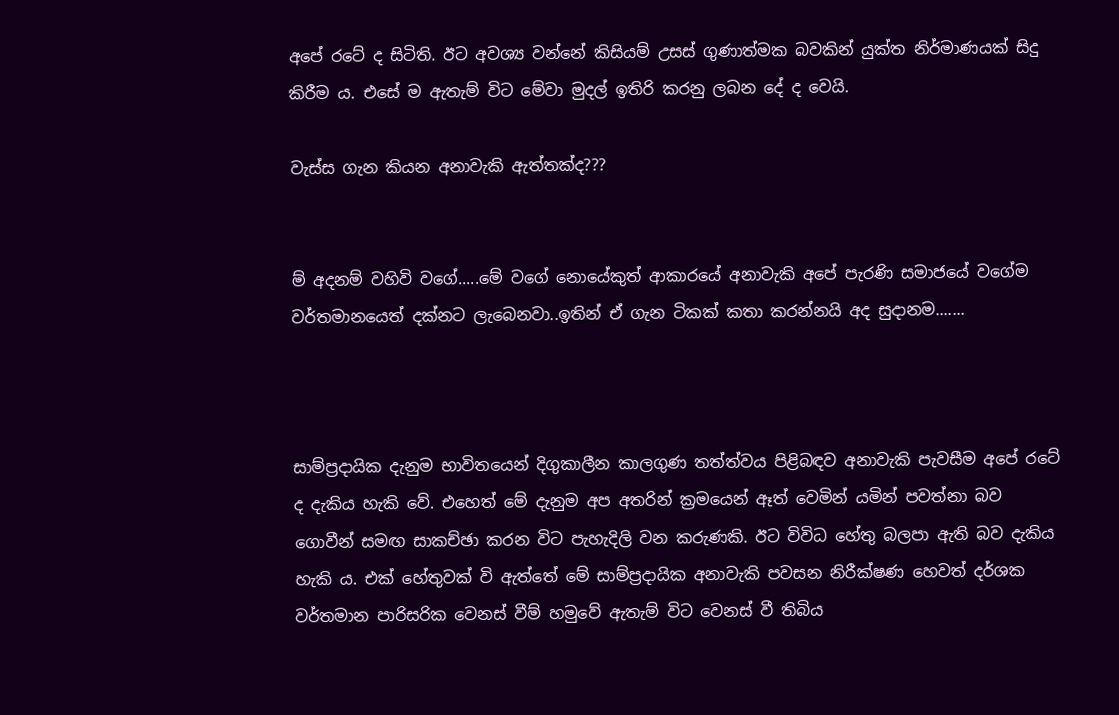අපේ රටේ ද සිටිති. ඊට අවශ්‍ය වන්නේ කිසියම් උසස්‌ ගුණාත්මක බවකින් යුක්‌ත නිර්මාණයක්‌ සිදු කිරීම ය. එසේ ම ඇතැම් විට මේවා මුදල් ඉතිරි කරනු ලබන දේ ද වෙයි.

වැස්ස ගැන කියන අනාවැකි ඇත්තක්ද???


ම් අදනම් වහිවි වගේ.....මේ වගේ නොයේකුත් ආකාරයේ අනාවැකි අපේ පැරණි සමාජයේ වගේම වර්තමානයෙත් දක්නට ලැබෙනවා..ඉතින් ඒ ගැන ටිකක් කතා කරන්නයි අද සුදානම.......



සාම්ප්‍රදායික දැනුම භාවිතයෙන් දිගුකාලීන කාලගුණ තත්ත්වය පිළිබඳව අනාවැකි පැවසීම අපේ රටේ ද දැකිය හැකි වේ. එහෙත් මේ දැනුම අප අතරින් ක්‍රමයෙන් ඈත් වෙමින් යමින් පවත්නා බව ගොවීන් සමඟ සාකච්ඡා කරන විට පැහැදිලි වන කරුණකි. ඊට විවිධ හේතු බලපා ඇති බව දැකිය හැකි ය. එක්‌ හේතුවක්‌ වි ඇත්තේ මේ සාම්ප්‍රදායික අනාවැකි පවසන නිරීක්‌ෂණ හෙවත් දර්ශක වර්තමාන පාරිසරික වෙනස්‌ වීම් හමුවේ ඇතැම් විට වෙනස්‌ වී තිබිය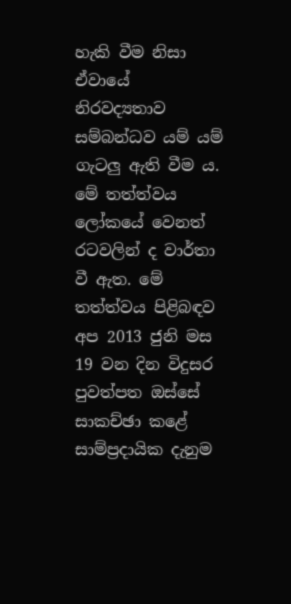හැකි වීම නිසා ඒවායේ නිරවද්‍යතාව සම්බන්ධව යම් යම් ගැටලු ඇති වීම ය. මේ තත්ත්වය ලෝකයේ වෙනත් රටවලින් ද වාර්තා වී ඇත. මේ තත්ත්වය පිළිබඳව අප 2013 ජුනි මස 19 වන දින විදුසර පුවත්පත ඔස්‌සේ සාකච්ඡා කළේ සාම්ප්‍රදායික දැනුම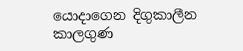යොදාගෙන දිගුකාලීන කාලගුණ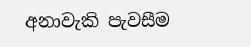අනාවැකි පැවසීම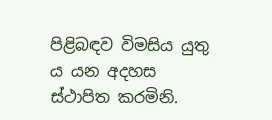පිළිබඳව විමසිය යුතු ය යන අදහස ස්‌ථාපිත කරමිනි.